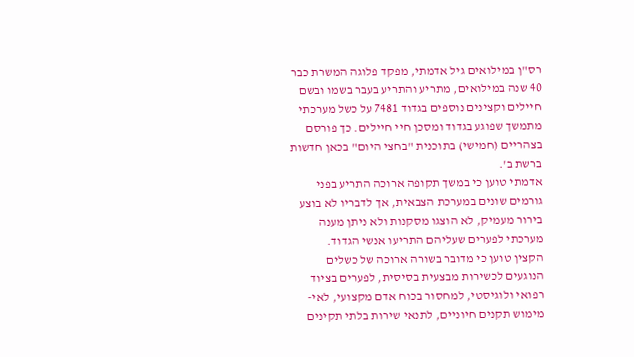רס"ן במילואים גיל אדמתי, מפקד פלוגה המשרת כבר 40 שנה במילואים, מתריע והתריע בעבר בשמו ובשם חיילים וקצינים נוספים בגדוד 7481 על כשל מערכתי מתמשך שפוגע בגדוד ומסכן חיי חיילים. כך פורסם בצהריים (חמישי) בתוכנית "בחצי היום" בכאן חדשות ברשת ב'.
אדמתי טוען כי במשך תקופה ארוכה התריע בפני גורמים שונים במערכת הצבאית, אך לדבריו לא בוצע בירור מעמיק, לא הוצגו מסקנות ולא ניתן מענה מערכתי לפערים שעליהם התריעו אנשי הגדוד.
הקצין טוען כי מדובר בשורה ארוכה של כשלים הנוגעים לכשירות מבצעית בסיסית, לפערים בציוד רפואי ולוגיסטי, למחסור בכוח אדם מקצועי, לאי-מימוש תקנים חיוניים, לתנאי שירות בלתי תקינים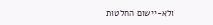ולא-יישום החלטות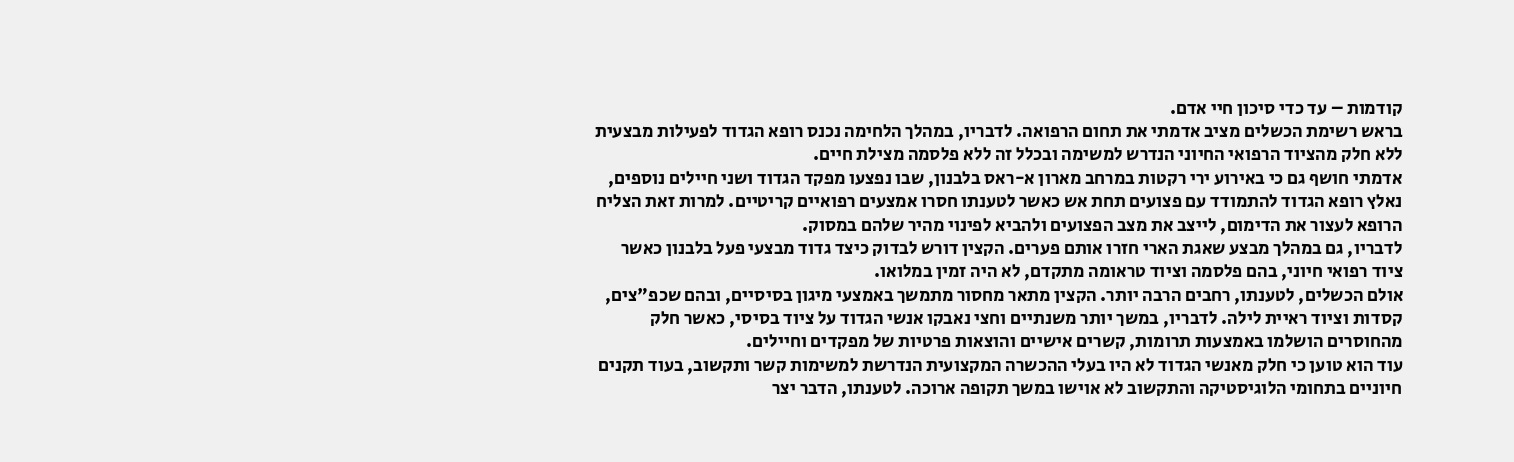קודמות – עד כדי סיכון חיי אדם.
בראש רשימת הכשלים מציב אדמתי את תחום הרפואה. לדבריו, במהלך הלחימה נכנס רופא הגדוד לפעילות מבצעית ללא חלק מהציוד הרפואי החיוני הנדרש למשימה ובכלל זה ללא פלסמה מצילת חיים.
אדמתי חושף גם כי באירוע ירי רקטות במרחב מארון א-ראס בלבנון, שבו נפצעו מפקד הגדוד ושני חיילים נוספים, נאלץ רופא הגדוד להתמודד עם פצועים תחת אש כאשר לטענתו חסרו אמצעים רפואיים קריטיים. למרות זאת הצליח הרופא לעצור את הדימום, לייצב את מצב הפצועים ולהביא לפינוי מהיר שלהם במסוק.
לדבריו, גם במהלך מבצע שאגת הארי חזרו אותם פערים. הקצין דורש לבדוק כיצד גדוד מבצעי פעל בלבנון כאשר ציוד רפואי חיוני, בהם פלסמה וציוד טראומה מתקדם, לא היה זמין במלואו.
אולם הכשלים, לטענתו, רחבים הרבה יותר. הקצין מתאר מחסור מתמשך באמצעי מיגון בסיסיים, ובהם שכפ"צים, קסדות וציוד ראיית לילה. לדבריו, במשך יותר משנתיים וחצי נאבקו אנשי הגדוד על ציוד בסיסי, כאשר חלק מהחוסרים הושלמו באמצעות תרומות, קשרים אישיים והוצאות פרטיות של מפקדים וחיילים.
עוד הוא טוען כי חלק מאנשי הגדוד לא היו בעלי ההכשרה המקצועית הנדרשת למשימות קשר ותקשוב, בעוד תקנים חיוניים בתחומי הלוגיסטיקה והתקשוב לא אוישו במשך תקופה ארוכה. לטענתו, הדבר יצר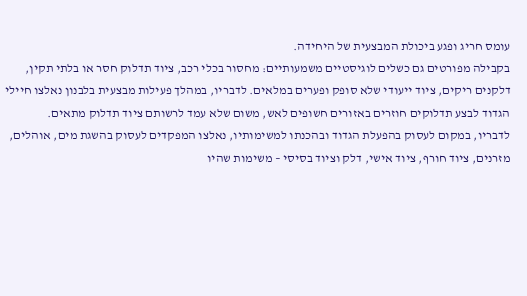עומס חריג ופגע ביכולת המבצעית של היחידה.
בקבילה מפורטים גם כשלים לוגיסטיים משמעותיים: מחסור בכלי רכב, ציוד תדלוק חסר או בלתי תקין, דלקנים ריקים, ציוד ייעודי שלא סופק ופערים במלאים. לדבריו, במהלך פעילות מבצעית בלבנון נאלצו חיילי הגדוד לבצע תדלוקים חוזרים באזורים חשופים לאש, משום שלא עמד לרשותם ציוד תדלוק מתאים.
לדבריו, במקום לעסוק בהפעלת הגדוד ובהכנתו למשימותיו, נאלצו המפקדים לעסוק בהשגת מים, אוהלים, מזרנים, ציוד חורף, ציוד אישי, דלק וציוד בסיסי – משימות שהיו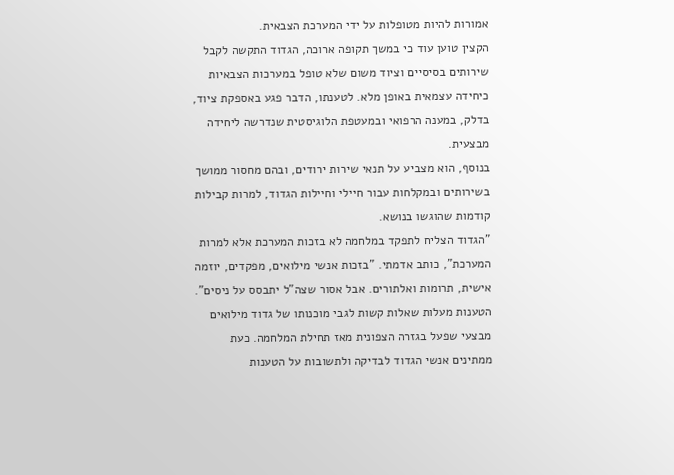אמורות להיות מטופלות על ידי המערכת הצבאית.
הקצין טוען עוד כי במשך תקופה ארוכה, הגדוד התקשה לקבל שירותים בסיסיים וציוד משום שלא טופל במערכות הצבאיות כיחידה עצמאית באופן מלא. לטענתו, הדבר פגע באספקת ציוד, בדלק, במענה הרפואי ובמעטפת הלוגיסטית שנדרשה ליחידה מבצעית.
בנוסף, הוא מצביע על תנאי שירות ירודים, ובהם מחסור ממושך בשירותים ובמקלחות עבור חיילי וחיילות הגדוד, למרות קבילות קודמות שהוגשו בנושא.
"הגדוד הצליח לתפקד במלחמה לא בזכות המערכת אלא למרות המערכת", כותב אדמתי. "בזכות אנשי מילואים, מפקדים, יוזמה אישית, תרומות ואלתורים. אבל אסור שצה"ל יתבסס על ניסים".
הטענות מעלות שאלות קשות לגבי מוכנותו של גדוד מילואים מבצעי שפעל בגזרה הצפונית מאז תחילת המלחמה. כעת ממתינים אנשי הגדוד לבדיקה ולתשובות על הטענות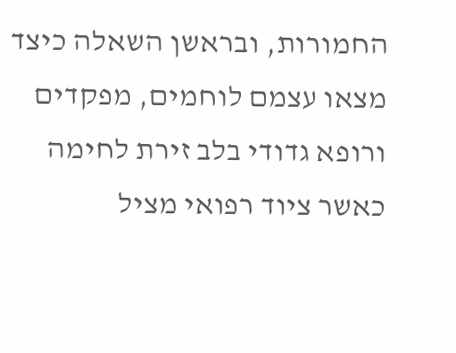החמורות, ובראשן השאלה כיצד מצאו עצמם לוחמים, מפקדים ורופא גדודי בלב זירת לחימה כאשר ציוד רפואי מציל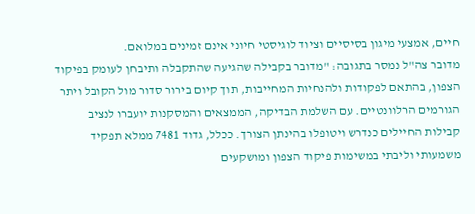חיים, אמצעי מיגון בסיסיים וציוד לוגיסטי חיוני אינם זמינים במלואם.
מדובר צה"ל נמסר בתגובה: "מדובר בקבילה שהגיעה שהתקבלה ותיבחן לעומק בפיקוד הצפון, בהתאם לפקודות ולהנחיות המחייבות, תוך קיום בירור סדור מול הקובל ויתר הגורמים הרלוונטיים. עם השלמת הבדיקה, הממצאים והמסקנות יועברו לנציב קבילות החיילים כנדרש ויטופלו בהינתן הצורך. ככלל, גדוד 7481 ממלא תפקיד משמעותי וליבתי במשימות פיקוד הצפון ומושקעים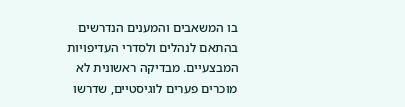בו המשאבים והמענים הנדרשים בהתאם לנהלים ולסדרי העדיפויות המבצעיים. מבדיקה ראשונית לא מוכרים פערים לוגיסטיים, שדרשו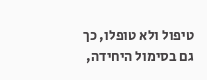טיפול ולא טופלו, כך גם בסימול היחידה,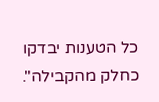כל הטענות יבדקו כחלק מהקבילה".